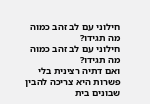חילוני עם לב זהב כמוה
מה תגידו?
חילוני עם לב זהב כמוה
מה תגידו?
ואם דתיה רצינית בלי פשרות היא צריכה להבין שבונים בית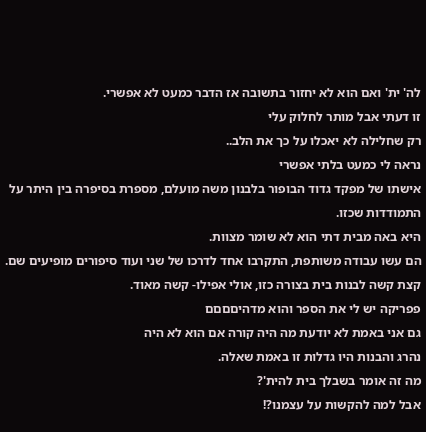לה' ית' ואם הוא לא יחזור בתשובה אז הדבר כמעט לא אפשרי.
זו דעתי אבל מותר לחלוק עלי
רק שחלילה לא יאכלו על כך את הלב..
נראה לי כמעט בלתי אפשרי
אישתו של מפקד גדוד הבופור בלבנון משה מועלם, מספרת בסיפרה בין היתר על התמודדות שכזו.
היא באה מבית דתי הוא לא שומר מצוות.
הם עשו עבודה משותפת, התקרבו אחד לדרכו של שני ועוד סיפורים מופיעים שם.
קצת קשה לבנות בית בצורה כזו, אולי אפילו- קשה מאוד.
פפריקה יש לי את הספר והוא מדהיםםםם
גם אני באמת לא יודעת מה היה קורה אם הוא לא היה
נהרג והבנות היו גדלות זו באמת שאלה.
מה זה אומר בשבלך בית להית'?
אבל למה להקשות על עצמנו?!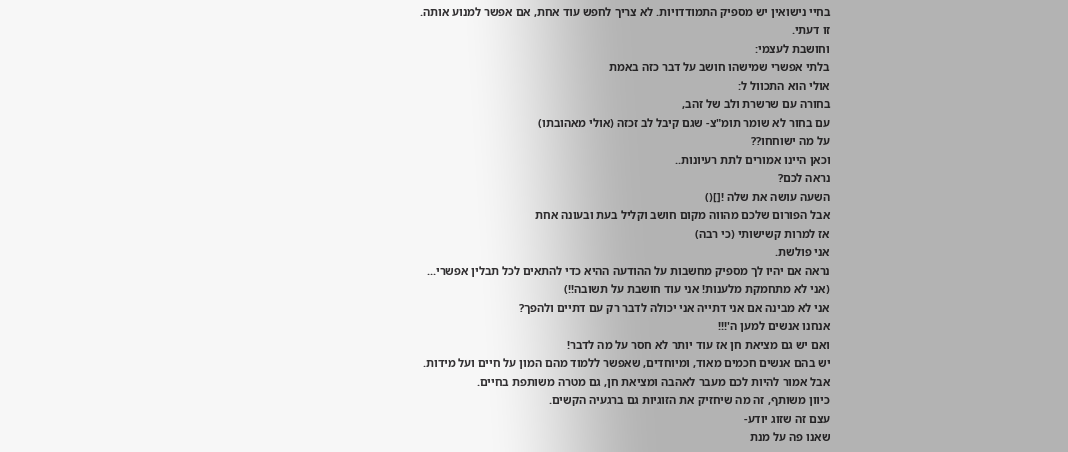בחיי נישואין יש מספיק התמודדויות. לא צריך לחפש עוד אחת, אם אפשר למנוע אותה.
זו דעתי.
וחושבת לעצמי:
בלתי אפשרי שמישהו חושב על דבר כזה באמת
אולי הוא התכוול ל:
בחורה עם שרשרת ולב של זהב,
עם בחור לא שומר תומ"צ- שגם קיבל לב זכזה (אולי מאהובתו)
על מה ישוחחו??
וכאן היינו אמורים לתת רעיונות..
נראה לכם?
השעה עושה את שלה ![]()
אבל הפורום שלכם מהווה מקום חושב וקליל בעת ובעונה אחת
אז למרות קשישותי (כי רבה)
אני פולשת.
נראה אם יהיו לך מספיק מחשבות על ההודעה ההיא כדי להתאים לכל תבלין אפשרי...
(אני לא מתחמקת מלענות! אני עוד חושבת על תשובה!!)
אני לא מבינה אם אני דתייה אני יכולה לדבר רק עם דתיים ולהפך?
אנחנו אנשים למען ה'!!!
ואם יש גם מציאת חן אז עוד יותר לא חסר על מה לדבר!
יש בהם אנשים חכמים מאוד, ומיוחדים, שאפשר ללמוד מהם המון על חיים ועל מידות.
אבל אמור להיות לכם מעבר לאהבה ומציאת חן, גם מטרה משותפת בחיים.
כיוון משותף, זה מה שיחזיק את הזוגיות גם ברגעיה הקשים.
עצם זה שזוג יודע-
שאנו פה על מנת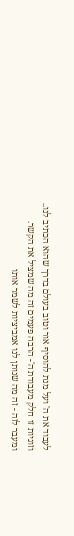לעבוד את ה' ועל מנת להוסיף אור וטוב בעולם בדרך שהוא הכתיב לנו..
וזוגיות זו חלק מעבודת ה'- הרבה פעמים זה מה שמציל את הקשר.
ומעבר לזה - זה מה שנותן לנו אמביציות לשמר אותו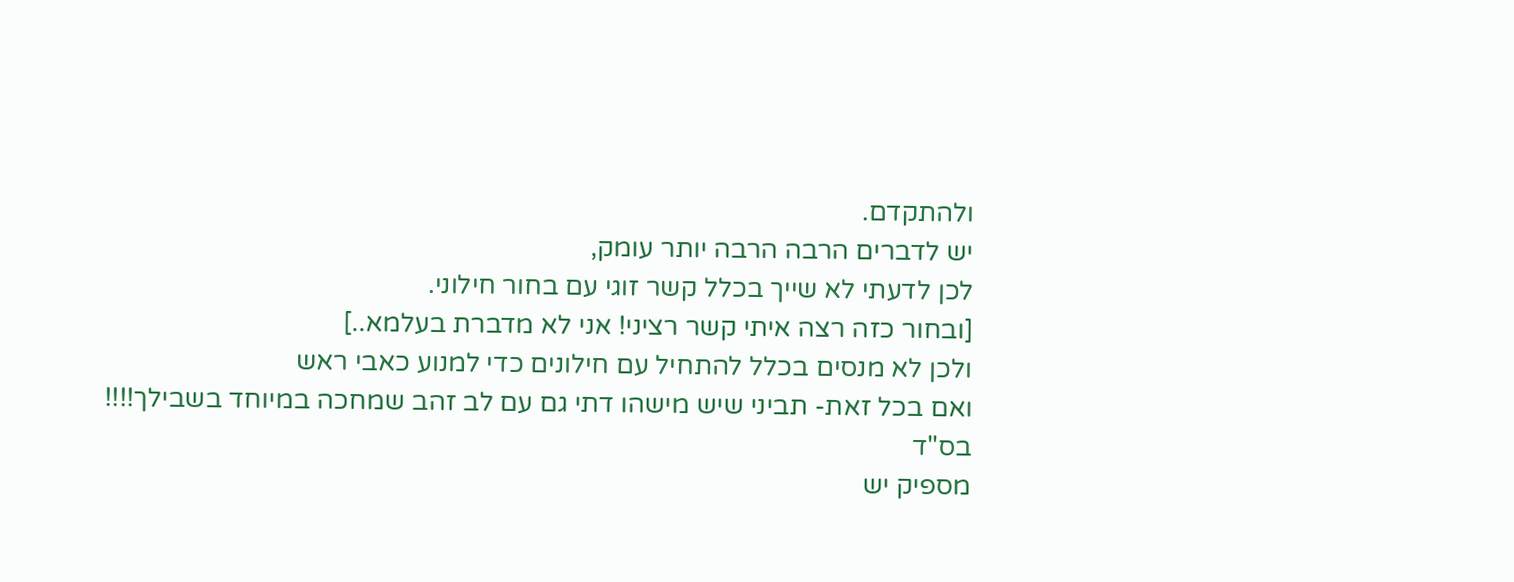ולהתקדם.
יש לדברים הרבה הרבה יותר עומק,
לכן לדעתי לא שייך בכלל קשר זוגי עם בחור חילוני.
[ובחור כזה רצה איתי קשר רציני! אני לא מדברת בעלמא..]
ולכן לא מנסים בכלל להתחיל עם חילונים כדי למנוע כאבי ראש
ואם בכל זאת- תביני שיש מישהו דתי גם עם לב זהב שמחכה במיוחד בשבילך!!!!
בס"ד
מספיק יש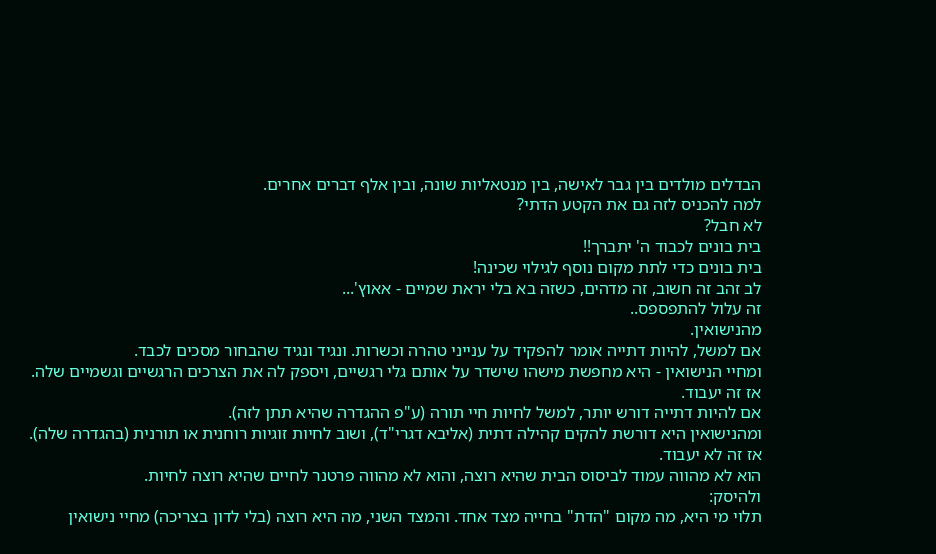הבדלים מולדים בין גבר לאישה, בין מנטאליות שונה, ובין אלף דברים אחרים.
למה להכניס לזה גם את הקטע הדתי?
לא חבל?
בית בונים לכבוד ה' יתברך!!
בית בונים כדי לתת מקום נוסף לגילוי שכינה!
לב זהב זה חשוב, זה מדהים, כשזה בא בלי יראת שמיים - אאוץ'...
זה עלול להתפספס..
מהנישואין.
אם למשל, להיות דתייה אומר להפקיד על ענייני טהרה וכשרות. ונגיד ונגיד שהבחור מסכים לכבד.
ומחיי הנישואין - היא מחפשת מישהו שישדר על אותם גלי רגשיים, ויספק לה את הצרכים הרגשיים וגשמיים שלה.
אז זה יעבוד.
אם להיות דתייה דורש יותר, למשל לחיות חיי תורה (ע"פ ההגדרה שהיא תתן לזה).
ומהנישואין היא דורשת להקים קהילה דתית (אליבא דגרי"ד), ושוב לחיות זוגיות רוחנית או תורנית (בהגדרה שלה).
אז זה לא יעבוד.
הוא לא מהווה עמוד לביסוס הבית שהיא רוצה, והוא לא מהווה פרטנר לחיים שהיא רוצה לחיות.
ולהיסק:
תלוי מי היא, מה מקום "הדת" בחייה מצד אחד. והמצד השני, מה היא רוצה (בלי לדון בצריכה) מחיי נישואין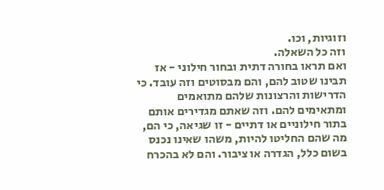וזוגיות, וכו.
וזה כל השאלה.
ואם תראו בחורה דתית ובחור חילוני - אז תבינו שטוב להם, והם מבסוטים וזה עובד. כי הדרישות והרצונות שלהם מתואמים ומתאימים להם. וזה שאתם מגדירים אותם בתור חילוניים או דתיים - זו שגיאה, כי הם, מה שהם החליטו להיות, משהו שאינו נכנס בשום כלל, הגדרה או ציבור. והם לא בהכרח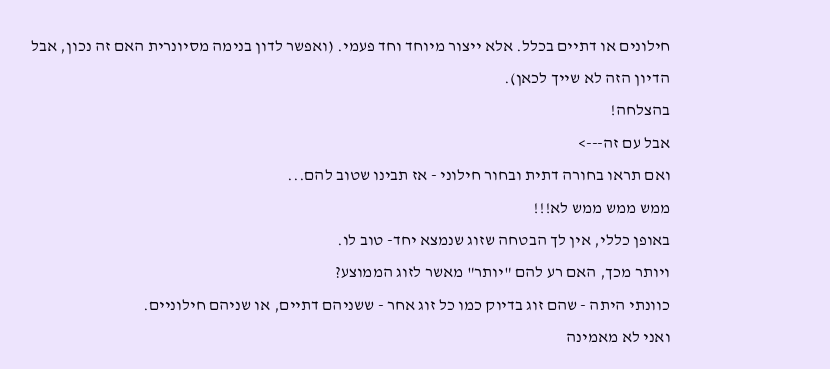חילונים או דתיים בכלל. אלא ייצור מיוחד וחד פעמי. (ואפשר לדון בנימה מסיונרית האם זה נכון, אבל הדיון הזה לא שייך לכאן).
בהצלחה!
אבל עם זה--->
ואם תראו בחורה דתית ובחור חילוני - אז תבינו שטוב להם...
ממש ממש ממש לא!!!
באופן כללי, אין לך הבטחה שזוג שנמצא יחד- טוב לו.
ויותר מכך, האם רע להם "יותר" מאשר לזוג הממוצע?
כוונתי היתה - שהם זוג בדיוק כמו כל זוג אחר - ששניהם דתיים, או שניהם חילוניים.
ואני לא מאמינה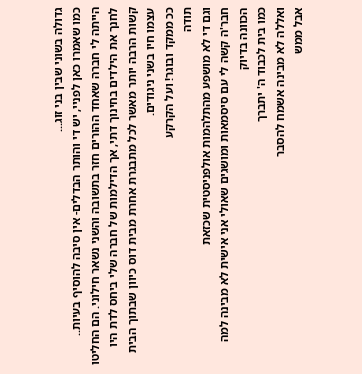גדולה בשוני שבין בני זוג...
כמו שאמרו כאן לפניי, יש די והותר הבדלים- אין סיבה להוסיף בעיות..
הייתה לי חברה שאחד ההורים חזר בתשובה והשני נשאר חילוני. הם החליטו לחנך את הילדים בחינוך דתי, אך הדילמות של חברה שלי ביחס לדת היו קשות הרבה יותר מאשר לכל מתבגרת אחרת מבית דוס כיוון שבתוך הבית עצמו חיו בשני ניגודים.
ככ ממקד ובוגר! ועל הקרקע
תודה
וגם די לא מושפע מהתלהמות אולפניסטית שכזאת
חבר'ה קשה לי עם סיסמאות ומושגים שאולי אני אישית לא מבינה למה הכוונה בדיוק
כמו בית לכבוד ה' יתברך
ואללה לא מבינה אשמח להסבר
אבל ממש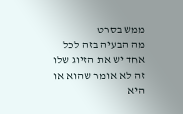ממש בסרט
מה הבעיה בזה לכל אחד יש את הזיוג שלו זה לא אומר שהוא או היא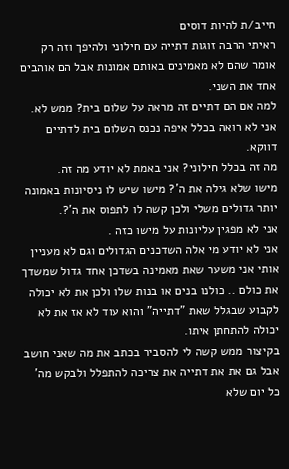חייב/ת להיות דוסים
ראיתי הרבה זוגות דתייה עם חילוני ולהיפך וזה רק אומר שהם לא מאמינים באותם אמונות אבל הם אוהבים אחד את השני.
למה אם הם דתיים זה מראה על שלום בית? ממש לא.
אני לא רואה בכלל איפה נכנס השלום בית לדתיים דווקא.
מה זה בכלל חילוני? אני באמת לא יודע מה זה.
מישו שלא גילה את ה'? מישו שיש לו ניסיונות באמונה יותר גדולים משלי ולכן קשה לו לתפוס את ה'?.
אני לא מפגין עליונות על מישו כזה .
אני לא יודע מי אלה השדכנים הגדולים וגם לא מעניין אותי אני משער שאת מאמינה בשדכן אחד גדול שמשדך את כולם .. כולנו בנים או בנות שלו ולכן את לא יכולה לקבוע שבגלל שאת "דתייה" והוא עוד לא אז את לא יכולה להתחתן איתו.
בקיצור ממש קשה לי להסביר בכתב את מה שאני חושב אבל גם את את דתייה את צריכה להתפלל ולבקש מה' כל יום שלא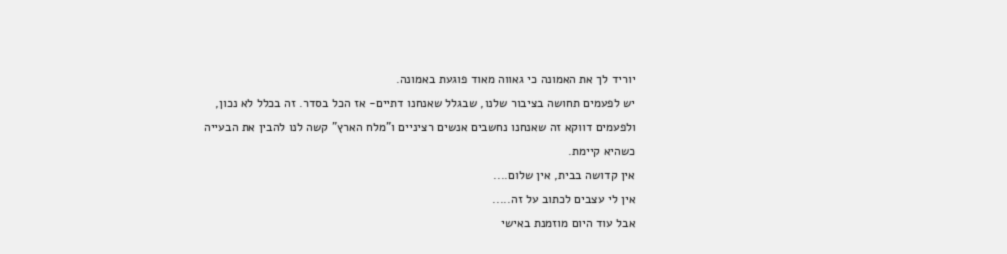יוריד לך את האמונה כי גאווה מאוד פוגעת באמונה.
יש לפעמים תחושה בציבור שלנו, שבגלל שאנחנו דתיים- אז הכל בסדר. זה בכלל לא נכון, ולפעמים דווקא זה שאנחנו נחשבים אנשים רציניים ו"מלח הארץ" קשה לנו להבין את הבעייה כשהיא קיימת.
אין קדושה בבית, אין שלום....
אין לי עצבים לכתוב על זה.....
אבל עוד היום מוזמנת באישי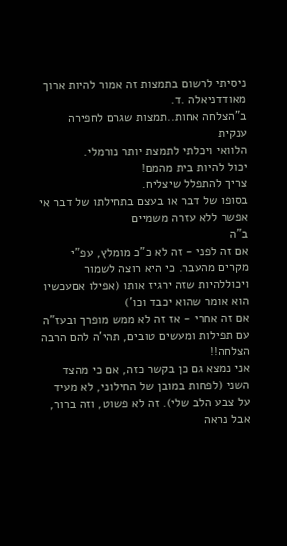ניסיתי לרשום בתמצות זה אמור להיות ארוך מאודדניאלה .ד.
ב"הצלחה אחות..תמצות שגרם לחפירה ענקית
הלוואי ויכלתי לתמצת יותר נורמלי.
יכול להיות בית מהמם!
צריך להתפלל שיצליח.
בסופו של דבר או בעצם בתחילתו של דבר אי אפשר ללא עזרה משמיים
ב"ה
אם זה לפני - זה לא כ"כ מומלץ, עפ"י מקרים מהעבר. כי היא רוצה לשמור ויכוללהיות שזה ירגיז אותו (אפילו אםעכשיו הוא אומר שהוא יכבד וכו')
אם זה אחרי - אז זה לא ממש מופרך ובעז"ה עם תפילות ומעשים טובים, תהי'ה להם הרבה הצלחה!!
אני נמצא גם כן בקשר כזה, אם כי מהצד השני (לפחות במובן של החילוני, לא מעיד על צבע הלב שלי). זה לא פשוט, וזה ברור, אבל נראה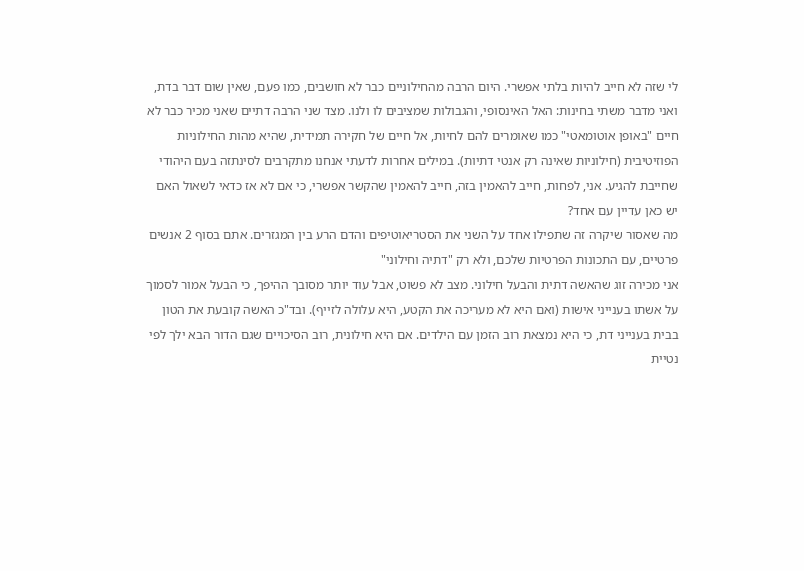לי שזה לא חייב להיות בלתי אפשרי. היום הרבה מהחילוניים כבר לא חושבים, כמו פעם, שאין שום דבר בדת, ואני מדבר משתי בחינות: האל האינסופי, והגבולות שמציבים לו ולנו. מצד שני הרבה דתיים שאני מכיר כבר לא חיים "באופן אוטומאטי" כמו שאומרים להם לחיות, אל חיים של חקירה תמידית, שהיא מהות החילוניות הפוזיטיבית (חילוניות שאינה רק אנטי דתיות). במילים אחרות לדעתי אנחנו מתקרבים לסינתזה בעם היהודי שחייבת להגיע. אני, לפחות, חייב להאמין בזה, חייב להאמין שהקשר אפשרי, כי אם לא אז כדאי לשאול האם יש כאן עדיין עם אחד?
מה שאסור שיקרה זה שתפילו אחד על השני את הסטריאוטיפים והדם הרע בין המגזרים. אתם בסוף 2 אנשים פרטיים, עם התכונות הפרטיות שלכם, ולא רק "דתיה וחילוני"
אני מכירה זוג שהאשה דתית והבעל חילוני. מצב לא פשוט, אבל עוד יותר מסובך ההיפך, כי הבעל אמור לסמוך על אשתו בענייני אישות (ואם היא לא מעריכה את הקטע, היא עלולה לזייף). ובד"כ האשה קובעת את הטון בבית בענייני דת, כי היא נמצאת רוב הזמן עם הילדים. אם היא חילונית, רוב הסיכויים שגם הדור הבא ילך לפי נטיית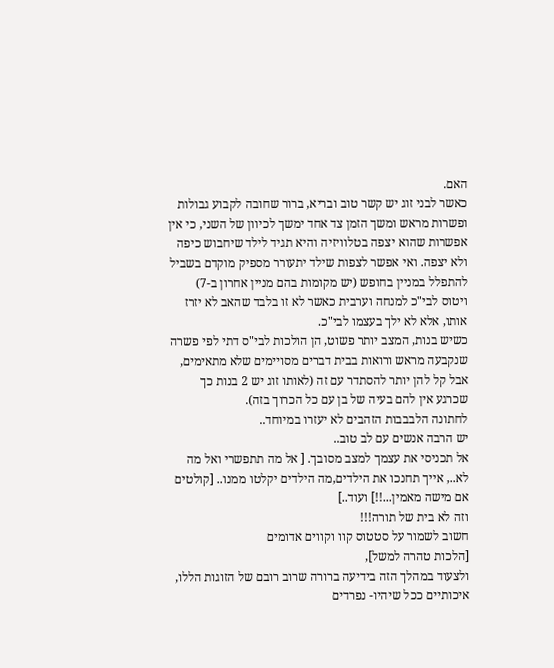האם.
כאשר לבני זוג יש קשר טוב ובריא, ברור שחובה לקבוע גבולות ופשרות מראש ומשך הזמן צד אחד ימשך לכיוון של השני, כי אין אפשרות שהוא יצפה בטלוויזיה והיא תגיד לילד שיחבוש כיפה ולא יצפה. ואי אפשר לצפות שילד יתעורר מספיק מוקדם בשביל להתפלל במניין בחופש (יש מקומות בהם מניין אחרון ב-7) ויטוס לבי"כ למנחה וערבית כאשר לא זו בלבד שהאב לא יזרז אותו, אלא לא ילך בעצמו לבי"כ.
כשיש בנות, המצב יותר פשוט, הן הולכות לבי"ס דתי לפי פשרה שנקבעה מראש ורואות בבית דברים מסויימים שלא מתאימים, אבל קל להן יותר להסתדר עם זה (לאותו זוג יש 2 בנות כך שכרגע אין להם בעיה של בן עם כל הכרוך בזה).
לחתונה הלבבבות הזהבים לא יעזרו במיוחד..
יש הרבה אנשים עם לב טוב..
אל תכניסי את עצמך למצב מסובך. [ אל מה תתפשרי ואל מה לא.., אייך תחנכו את הילדים,מה הילדים יקלטו ממנו.. [קולטים אם מישה מאמין...!!] ועוד..]
וזה לא בית של תורה!!!
חשוב לשמור על סטטוס קוו וקווים אדומים
[הלכות טהרה למשל],
ולצעוד במהלך הזה בידיעה ברורה שרוב רובם של הזוגות הללו, איכותיים ככל שיהיו- נפרדים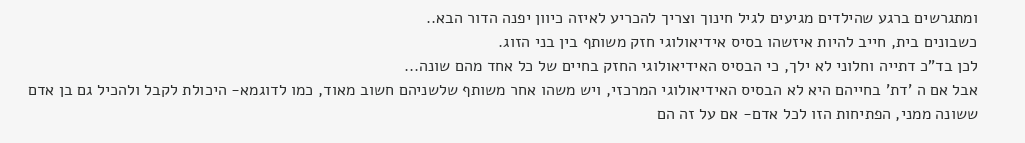ומתגרשים ברגע שהילדים מגיעים לגיל חינוך וצריך להכריע לאיזה כיוון יפנה הדור הבא..
כשבונים בית, חייב להיות איזשהו בסיס אידיאולוגי חזק משותף בין בני הזוג.
לכן בד"כ דתייה וחלוני לא ילך, כי הבסיס האידיאולוגי החזק בחיים של כל אחד מהם שונה...
אבל אם ה 'דת' בחייהם היא לא הבסיס האידיאולוגי המרכזי, ויש משהו אחר משותף שלשניהם חשוב מאוד, כמו לדוגמא- היכולת לקבל ולהכיל גם בן אדם ששונה ממני, הפתיחות הזו לכל אדם- אם על זה הם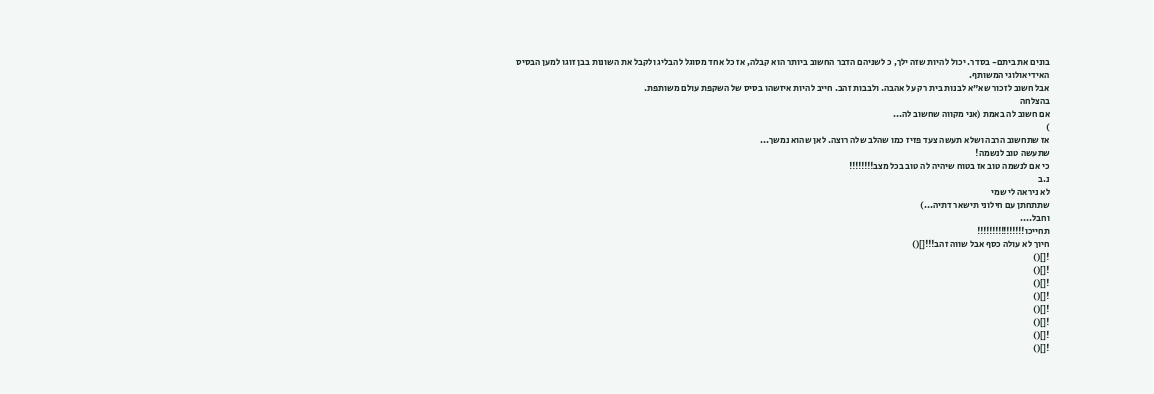בונים את ביתם- בסדר. יכול להיות שזה ילך, כ לשניהם הדבר החשוב ביותר הוא קבלה, אז כל אחד מסוגל להבליג ולקבל את השונות בבן זוגו למען הבסיס האידיאולוגי המשותף.
אבל חשוב לזכור שא"א לבנות בית רק על אהבה. ולבבות זהב. חייב להיות איזשהו בסיס של השקפת עולם משותפת.
בהצלחה
אם חשוב לה באמת (אני מקווה שחשוב לה...
)
אז שתחשוב הרבה ושלא תעשה צעד פזיז כמו שהלב שלה רוצה. לאן שהוא נמשך...
שתעשה טוב לנשמה!
כי אם לנשמה טוב אז בטוח שיהיה לה טוב בכל מצב!!!!!!!!
נ.ב
לא ניראה לי שמי
שתתחתן עם חילוני תישאר דתיה...)
וחבל....
תחייכו!!!!!!!!!!!!!!!!
חיוך לא עולה כסף אבל שווה זהב!!![]()
![]()
![]()
![]()
![]()
![]()
![]()
![]()
![]()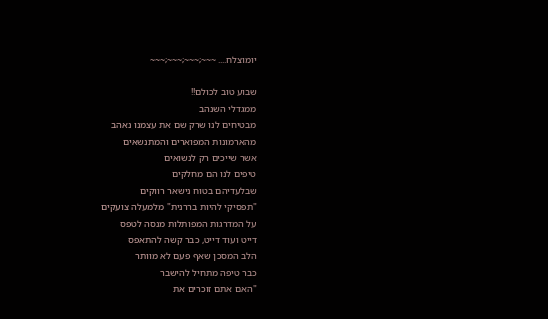יומוצלח.... ~~~;~~~;~~~;~~~

שבוע טוב לכולם!!
ממגדלי השנהב
מבטיחים לנו שרק שם את עצמנו נאהב
מהארמונות המפוארים והמתנשאים
אשר שייכים רק לנשואים
טיפים לנו הם מחלקים
שבלעדיהם בטוח נישאר רווקים
"תפסיקי להיות בררנית" מלמעלה צועקים
על המדרגות המפותלות מנסה לטפס
דייט ועוד דייט, כבר קשה להתאפס
הלב המסכן שאף פעם לא מוותר
כבר טיפה מתחיל להישבר
"האם אתם זוכרים את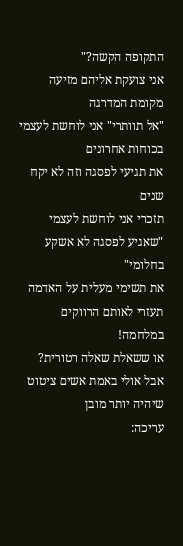התקופה הקשה?"
אני צועקת אליהם מזיעה מקומת המדרגה
"אל תוותרי" אני לוחשת לעצמי בכוחות אחרונים
את תגיעי לפסגה וזה לא יקח שנים
תזכרי אני לוחשת לעצמי
"שאגיע לפסגה לא אשקע בחלומי"
את תשימי מעלית על האדמה
תעזרי לאותם הרווקים במלחמה!
או ששאלת שאלה רטורית?
אבל אולי באמת אשים ציטוט שיהיה יותר מובן
עריכה: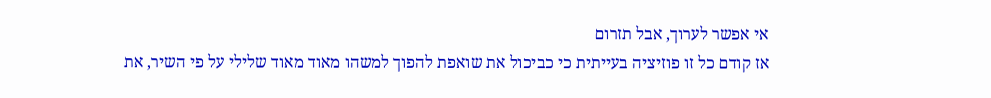אי אפשר לערוך, אבל תזרום
אז קודם כל זו פוזיציה בעייתית כי כביכול את שואפת להפוך למשהו מאוד מאוד שלילי על פי השיר, את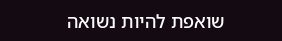שואפת להיות נשואה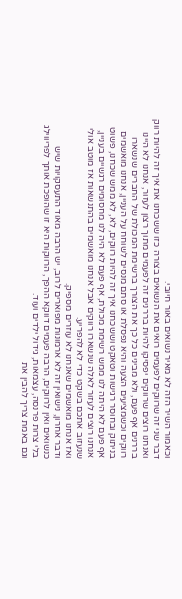וכאמור השיר הזה לא מאיר נשואים באור חיובי.
דבר שני זה שרווקים לפעמים רואים את הנשואים בצורה כזו ששכחנו את איך זה להיות רווק ואנחנו רוצים שרווקים יפסיקו להיות בררנים זה לפעמים מתוך רצון לעזור, אנחנו לא היינו בררנים אף פעם, ולא מבינים כל כך את הצורך ברשימת המכולת של החברים שנשארו רווקים וכשמציעים הצעה והיא נפסלת או סתם מנסים לשוחח על העניין, אנחנו מואשמים בניתוק ובחוסר רגישות וטאקט וששכחנו איך זה להיות רווקים, לא, לא ממש שכחנו, פשוט אף פעם לא היתה לנו ממש רשימת מכולת, אף פעם לא היה לנו מחסומים רגשיים בעניין, אנחנו רוצים לעזור לאלה שנשארו רווקים אבל אנחנו מואשמים בהתנשאות אז מוטב אולי שנעזוב אתכם בשקט כדי לא להפריע.
ואז אנחנו מואשמים שאנחנו לא עוזרים מספיק.
ודבר אחרון, נישואין זה לא ארמונות מפוארים לרוב, יש הרבה מאוד התעסקויות שיש כנשואים ואין לרווקים, הרבה פעמים דווקא ההפך, הרווקות היא זו שהופכת אותך לפריווילג בלי צרות פרנסה, עצמאות, גידול ילדים ועוד.
וגם באמת צריך להבין את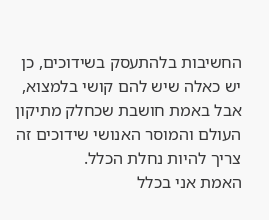החשיבות בלהתעסק בשידוכים, כן יש כאלה שיש להם קושי בלמצוא, אבל באמת חושבת שכחלק מתיקון העולם והמוסר האנושי שידוכים זה צריך להיות נחלת הכלל.
האמת אני בכלל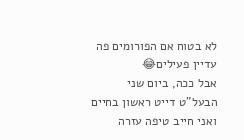לא בטוח אם הפורומים פה עדיין פעילים😂
אבל ככה, ביום שני הבעל"ט דייט ראשון בחיים ואני חייב טיפה עזרה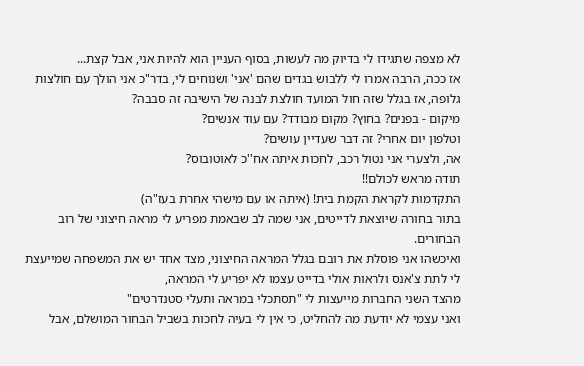לא מצפה שתגידו לי בדיוק מה לעשות, בסוף העניין הוא להיות אני, אבל קצת...
אז ככה, הרבה אמרו לי ללבוש בגדים שהם 'אני' ושנוחים לי, בדר"כ אני הולך עם חולצות גלופה, אז בגלל שזה חול המועד חולצת לבנה של הישיבה זה סבבה?
מיקום - בפנים? בחוץ? מקום מבודד? עם עוד אנשים?
וטלפון יום אחרי? זה דבר שעדיין עושים?
אה, ולצערי אני נטול רכב, לחכות איתה אח''כ לאוטובוס?
תודה מראש לכולם!!
התקדמות לקראת הקמת בית! (איתה או עם מישהי אחרת בעז"ה)
בתור בחורה שיוצאת לדייטים, אני שמה לב שבאמת מפריע לי מראה חיצוני של רוב הבחורים.
ואיכשהו אני פוסלת את רובם בגלל המראה החיצוני, מצד אחד יש את המשפחה שמייעצת לי לתת צ'אנס ולראות אולי בדייט עצמו לא יפריע לי המראה,
מהצד השני החברות מייעצות לי "תסתכלי במראה ותעלי סטנדרטים"
ואני עצמי לא יודעת מה להחליט, כי אין לי בעיה לחכות בשביל הבחור המושלם, אבל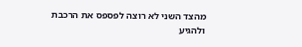מהצד השני לא רוצה לפספס את הרכבת ולהגיע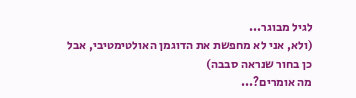לגיל מבוגר...
(ולא, אני לא מחפשת את הדוגמן האולטימטיבי, אבל כן בחור שנראה סבבה)
מה אומרים?...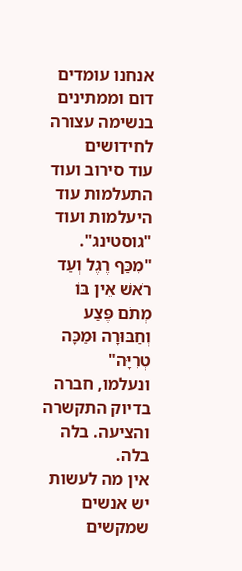אנחנו עומדים דום וממתינים בנשימה עצורה לחידושים
עוד סירוב ועוד התעלמות עוד היעלמות ועוד "גוסטינג".
"מִכַּף רֶגֶל וְעַד רֹאשׁ אֵין בּוֹ מְתֹם פֶּצַע וְחַבּוּרָה וּמַכָּה טְרִיָּה"
ונעלמו, חברה בדיוק התקשרה והציעה. בלה בלה.
אין מה לעשות יש אנשים שמקשים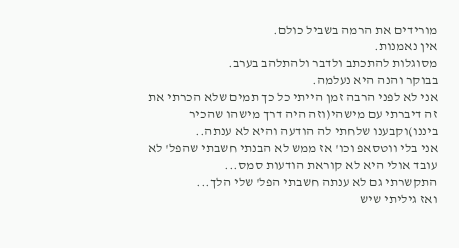מורידים את הרמה בשביל כולם.
אין נאמנות.
מסוגלות להתכתב ולדבר ולהתלהב בערב.
בבוקר והנה היא נעלמה.
אני לא לפני הרבה זמן הייתי כל כך תמים שלא הכרתי את זה דיברתי עם מישהי(וזה היה דרך מישהו שהכיר ביננו)וקבענו שלחתי לה הודעה והיא לא ענתה..
אני בלי ווטסאפ וכו' אז ממש לא הבנתי חשבתי שהפל' לא עובד אולי היא לא קוראת הודעות סמס...
התקשרתי גם לא ענתה חשבתי הפל' שלי הלך...
ואז גיליתי שיש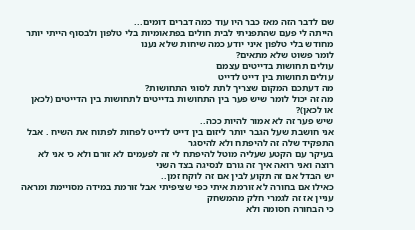שם לדבר הזה מאז כבר היו עוד כמה דברים דומים...
הייתה לי פעם שהתפניתי לבית חולים בפתאומיות בלי טלפון ולבסוף הייתי יותר מחודש בלי טלפון איני יודע כמה שיחות שלא נענו
לומר פשוט שלא מתאים?
עולים תחושות בדייטים עצמם
עולים תחושות בין דייט לדייט
מה דעתכם המקום שצריך לתת לסוגי התחושות?
מה זה יכול לומר שיש פער בין התחושות בדייטים לתחושות בין הדייטים (לכאן או לכאן)?
שיש פער זה לא אמור להיות ככה..
אני חושבת שעל הגבר יותר ליזום בין דייט לדייט לפחות לפתוח את השיח . אבל התפקיד שלה זה להיפתח ולא להיסגר
בעיקר עם הקטע שעליה מוטל להיפתח לי זה לפעמים לא זורם ולא כי אני לא רוצה ואני רואה איך זה גורם לנסיגה בצד השני
יש הבדל אם זה תקוע לבין אם זה לוקח זמן..
כאילו אם בחורה לא זורמת איתי כפי שציפיתי אבל זורמת במידה מסויימת ומראה עניין אז זה לגמרי חלק מהמשחק
כי הבחורה חסומה ולא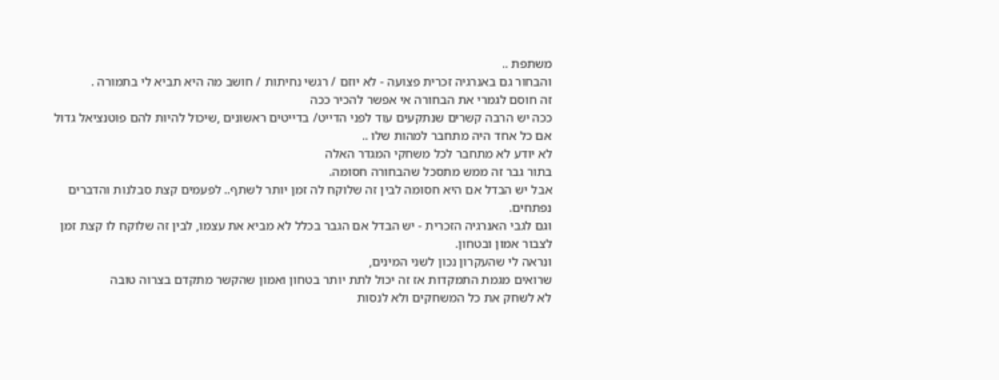משתפת ..
והבחור גם באנרגיה זכרית פצועה - לא יוזם / רגשי נחיתות / חושב מה היא תביא לי בתמורה .
זה חוסם לגמרי את הבחורה אי אפשר להכיר ככה
ככה יש הרבה קשרים שנתקעים עוד לפני הדייט/ בדייטים ראשונים ,שיכול להיות להם פוטנציאל גדול אם כל אחד היה מתחבר למהות שלו ..
לא יודע לא מתחבר לכל משחקי המגדר האלה
בתור גבר זה ממש מתסכל שהבחורה חסומה.
אבל יש הבדל אם היא חסומה לבין זה שלוקח לה זמן יותר לשתף.. לפעמים קצת סבלנות והדברים נפתחים.
וגם לגבי האנרגיה הזכרית - יש הבדל אם הגבר בכלל לא מביא את עצמו, לבין זה שלוקח לו קצת זמן לצבור אמון ובטחון.
ונראה לי שהעקרון נכון לשני המינים,
שרואים מגמת התמקדות אז זה יכול לתת יותר בטחון ואמון שהקשר מתקדם בצרוה טובה
לא לשחק את כל המשחקים ולא לנסות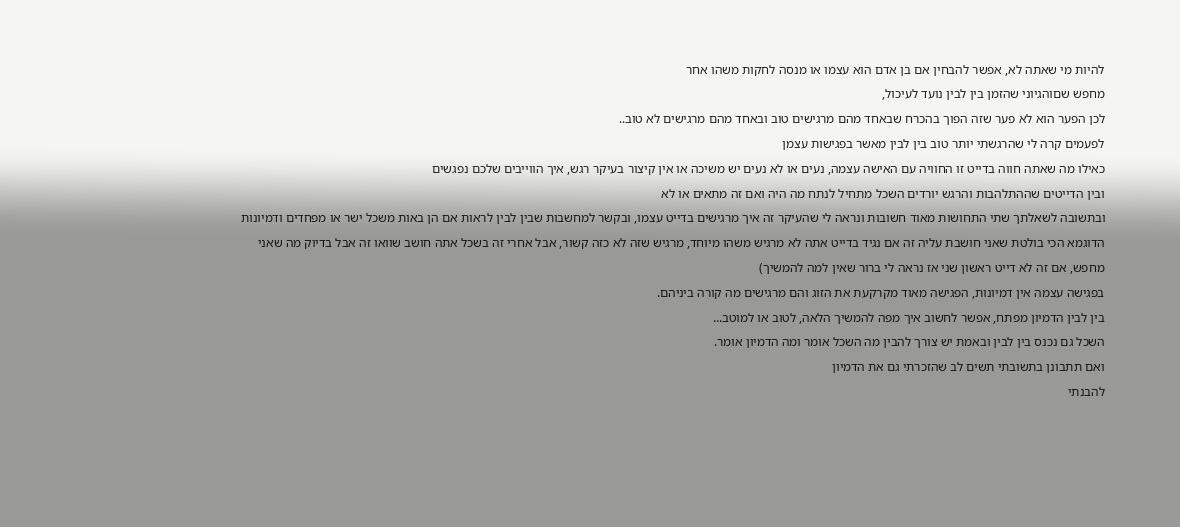להיות מי שאתה לא, אפשר להבחין אם בן אדם הוא עצמו או מנסה לחקות משהו אחר
מחפש שםוהגיוני שהזמן בין לבין נועד לעיכול,
לכן הפער הוא לא פער שזה הפוך בהכרח שבאחד מהם מרגישים טוב ובאחד מהם מרגישים לא טוב..
לפעמים קרה לי שהרגשתי יותר טוב בין לבין מאשר בפגישות עצמן
כאילו מה שאתה חווה בדייט זו החוויה עם האישה עצמה, נעים או לא נעים יש משיכה או אין קיצור בעיקר רגש, איך הווייבים שלכם נפגשים
ובין הדייטים שההתלהבות והרגש יורדים השכל מתחיל לנתח מה היה ואם זה מתאים או לא
ובתשובה לשאלתך שתי התחושות מאוד חשובות ונראה לי שהעיקר זה איך מרגישים בדייט עצמו, ובקשר למחשבות שבין לבין לראות אם הן באות משכל ישר או מפחדים ודמיונות
הדוגמא הכי בולטת שאני חושבת עליה זה אם נגיד בדייט אתה לא מרגיש משהו מיוחד, מרגיש שזה לא כזה קשור, אבל אחרי זה בשכל אתה חושב שוואו זה אבל בדיוק מה שאני מחפש, אם זה לא דייט ראשון שני אז נראה לי ברור שאין למה להמשיך)
בפגישה עצמה אין דמיונות, הפגישה מאוד מקרקעת את הזוג והם מרגישים מה קורה ביניהם.
בין לבין הדמיון מפתח, אפשר לחשוב איך מפה להמשיך הלאה, לטוב או למוטב...
השכל גם נכנס בין לבין ובאמת יש צורך להבין מה השכל אומר ומה הדמיון אומר.
ואם תתבונן בתשובתי תשים לב שהזכרתי גם את הדמיון
להבנתי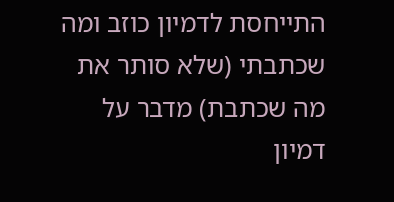התייחסת לדמיון כוזב ומה שכתבתי (שלא סותר את מה שכתבת) מדבר על דמיון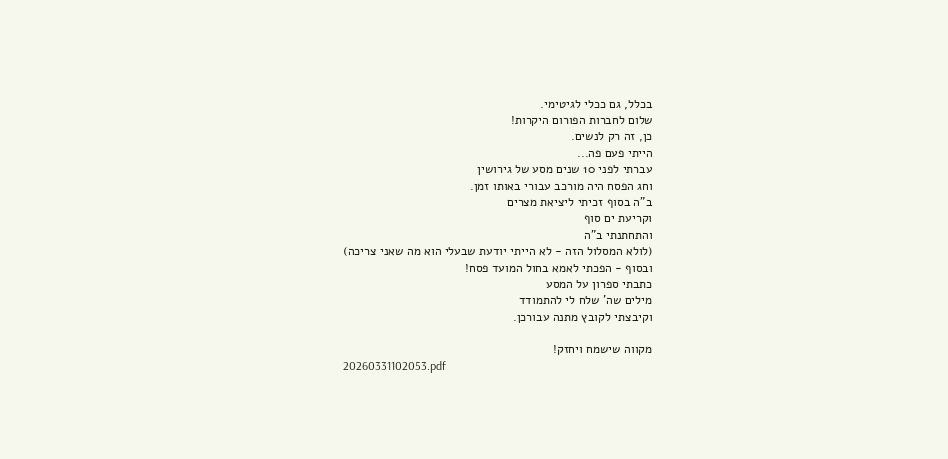בכלל, גם ככלי לגיטימי.
שלום לחברות הפורום היקרות!
כן, זה רק לנשים.
הייתי פעם פה...
עברתי לפני 10 שנים מסע של גירושין
וחג הפסח היה מורכב עבורי באותו זמן.
ב"ה בסוף זכיתי ליציאת מצרים
וקריעת ים סוף
והתחתנתי ב"ה
(לולא המסלול הזה - לא הייתי יודעת שבעלי הוא מה שאני צריכה)
ובסוף - הפכתי לאמא בחול המועד פסח!
כתבתי ספרון על המסע
מילים שה' שלח לי להתמודד
וקיבצתי לקובץ מתנה עבורכן.

מקווה שישמח ויחזק!
20260331102053.pdf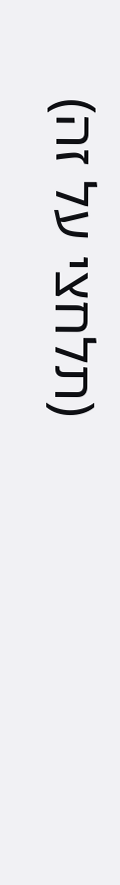(תלחצי על זה)